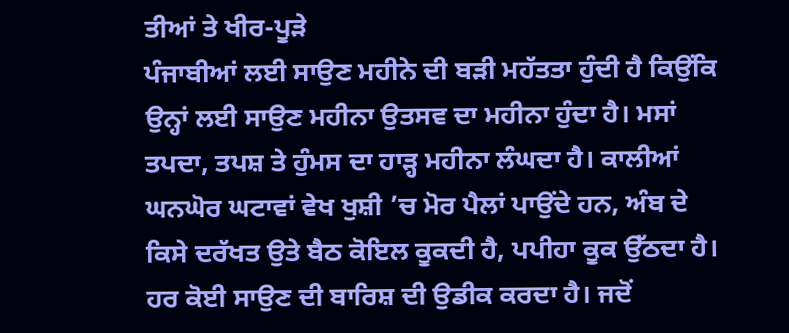ਤੀਆਂ ਤੇ ਖੀਰ-ਪੂੜੇ
ਪੰਜਾਬੀਆਂ ਲਈ ਸਾਉਣ ਮਹੀਨੇ ਦੀ ਬੜੀ ਮਹੱਤਤਾ ਹੁੰਦੀ ਹੈ ਕਿਉਂਕਿ ਉਨ੍ਹਾਂ ਲਈ ਸਾਉਣ ਮਹੀਨਾ ਉਤਸਵ ਦਾ ਮਹੀਨਾ ਹੁੰਦਾ ਹੈ। ਮਸਾਂ ਤਪਦਾ, ਤਪਸ਼ ਤੇ ਹੁੰਮਸ ਦਾ ਹਾੜ੍ਹ ਮਹੀਨਾ ਲੰਘਦਾ ਹੈ। ਕਾਲੀਆਂ ਘਨਘੋਰ ਘਟਾਵਾਂ ਵੇਖ ਖੁਸ਼ੀ ’ਚ ਮੋਰ ਪੈਲਾਂ ਪਾਉਂਦੇ ਹਨ, ਅੰਬ ਦੇ ਕਿਸੇ ਦਰੱਖਤ ਉਤੇ ਬੈਠ ਕੋਇਲ ਕੂਕਦੀ ਹੈ, ਪਪੀਹਾ ਕੂਕ ਉੱਠਦਾ ਹੈ। ਹਰ ਕੋਈ ਸਾਉਣ ਦੀ ਬਾਰਿਸ਼ ਦੀ ਉਡੀਕ ਕਰਦਾ ਹੈ। ਜਦੋਂ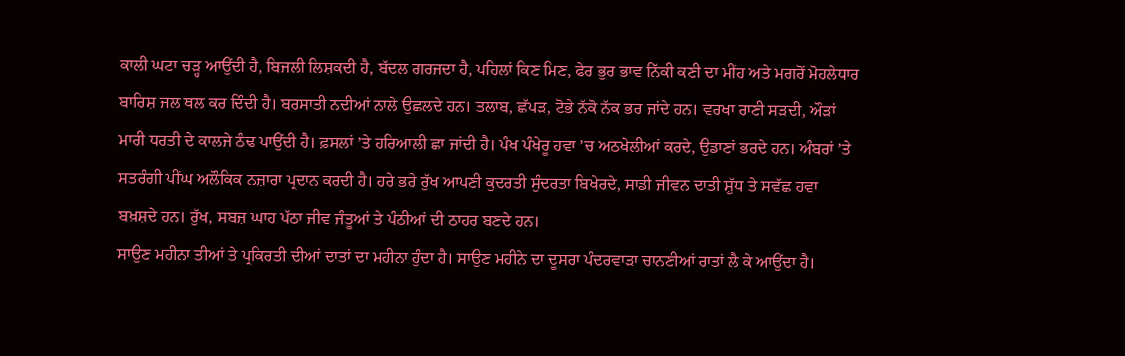ਕਾਲੀ ਘਟਾ ਚੜ੍ਹ ਆਉਂਦੀ ਹੈ, ਬਿਜਲੀ ਲਿਸ਼ਕਦੀ ਹੈ, ਬੱਦਲ ਗਰਜਦਾ ਹੈ, ਪਹਿਲਾਂ ਕਿਣ ਮਿਣ, ਫੇਰ ਭੁਰ ਭਾਵ ਨਿੱਕੀ ਕਣੀ ਦਾ ਮੀਂਹ ਅਤੇ ਮਗਰੋਂ ਮੋਹਲੇਧਾਰ ਬਾਰਿਸ਼ ਜਲ ਥਲ ਕਰ ਦਿੰਦੀ ਹੈ। ਬਰਸਾਤੀ ਨਦੀਆਂ ਨਾਲੇ ਉਛਲਦੇ ਹਨ। ਤਲਾਬ, ਛੱਪੜ, ਟੋਭੇ ਨੱਕੋ ਨੱਕ ਭਰ ਜਾਂਦੇ ਹਨ। ਵਰਖਾ ਰਾਣੀ ਸੜਦੀ, ਔੜਾਂ ਮਾਰੀ ਧਰਤੀ ਦੇ ਕਾਲਜੇ ਠੰਢ ਪਾਉਂਦੀ ਹੈ। ਫ਼ਸਲਾਂ ’ਤੇ ਹਰਿਆਲੀ ਛਾ ਜਾਂਦੀ ਹੈ। ਪੰਖ ਪੰਖੇਰੂ ਹਵਾ ’ਚ ਅਠਖੇਲੀਆਂ ਕਰਦੇ, ਉਡਾਣਾਂ ਭਰਦੇ ਹਨ। ਅੰਬਰਾਂ ’ਤੇ ਸਤਰੰਗੀ ਪੀਂਘ ਅਲੌਕਿਕ ਨਜ਼ਾਰਾ ਪ੍ਰਦਾਨ ਕਰਦੀ ਹੈ। ਹਰੇ ਭਰੇ ਰੁੱਖ ਆਪਣੀ ਕੁਦਰਤੀ ਸੁੰਦਰਤਾ ਬਿਖੇਰਦੇ, ਸਾਡੀ ਜੀਵਨ ਦਾਤੀ ਸ਼ੁੱਧ ਤੇ ਸਵੱਛ ਹਵਾ ਬਖ਼ਸ਼ਦੇ ਹਨ। ਰੁੱਖ, ਸਬਜ਼ ਘਾਹ ਪੱਠਾ ਜੀਵ ਜੰਤੂਆਂ ਤੇ ਪੰਠੀਆਂ ਦੀ ਠਾਹਰ ਬਣਦੇ ਹਨ।
ਸਾਉਣ ਮਹੀਨਾ ਤੀਆਂ ਤੇ ਪ੍ਰਕਿਰਤੀ ਦੀਆਂ ਦਾਤਾਂ ਦਾ ਮਹੀਨਾ ਹੁੰਦਾ ਹੈ। ਸਾਉਣ ਮਹੀਨੇ ਦਾ ਦੂਸਰਾ ਪੰਦਰਵਾੜਾ ਚਾਨਣੀਆਂ ਰਾਤਾਂ ਲੈ ਕੇ ਆਉਂਦਾ ਹੈ।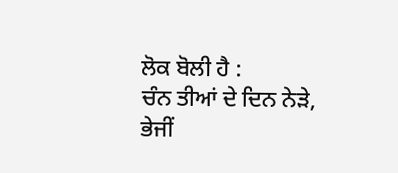ਲੋਕ ਬੋਲੀ ਹੈ :
ਚੰਨ ਤੀਆਂ ਦੇ ਦਿਨ ਨੇੜੇ,
ਭੇਜੀਂ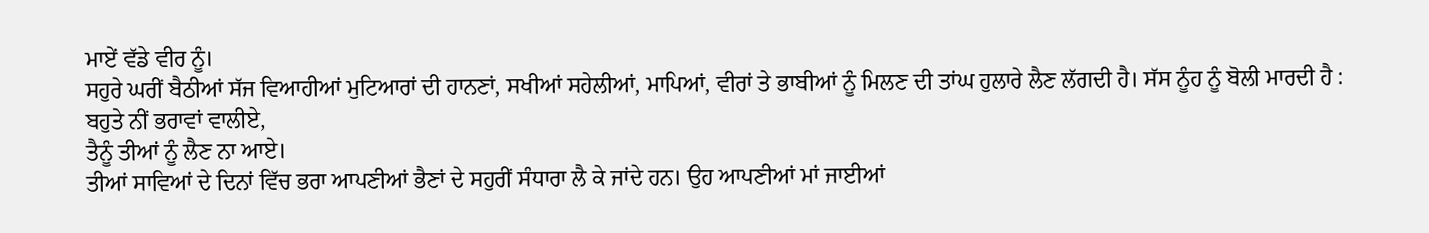ਮਾਏਂ ਵੱਡੇ ਵੀਰ ਨੂੰ।
ਸਹੁਰੇ ਘਰੀਂ ਬੈਠੀਆਂ ਸੱਜ ਵਿਆਹੀਆਂ ਮੁਟਿਆਰਾਂ ਦੀ ਹਾਨਣਾਂ, ਸਖੀਆਂ ਸਹੇਲੀਆਂ, ਮਾਪਿਆਂ, ਵੀਰਾਂ ਤੇ ਭਾਬੀਆਂ ਨੂੰ ਮਿਲਣ ਦੀ ਤਾਂਘ ਹੁਲਾਰੇ ਲੈਣ ਲੱਗਦੀ ਹੈ। ਸੱਸ ਨੂੰਹ ਨੂੰ ਬੋਲੀ ਮਾਰਦੀ ਹੈ :
ਬਹੁਤੇ ਨੀਂ ਭਰਾਵਾਂ ਵਾਲੀਏ,
ਤੈਨੂੰ ਤੀਆਂ ਨੂੰ ਲੈਣ ਨਾ ਆਏ।
ਤੀਆਂ ਸਾਵਿਆਂ ਦੇ ਦਿਨਾਂ ਵਿੱਚ ਭਰਾ ਆਪਣੀਆਂ ਭੈਣਾਂ ਦੇ ਸਹੁਰੀਂ ਸੰਧਾਰਾ ਲੈ ਕੇ ਜਾਂਦੇ ਹਨ। ਉਹ ਆਪਣੀਆਂ ਮਾਂ ਜਾਈਆਂ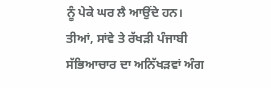ਨੂੰ ਪੇਕੇ ਘਰ ਲੈ ਆਉਂਦੇ ਹਨ। ਤੀਆਂ, ਸਾਂਵੇ ਤੇ ਰੱਖੜੀ ਪੰਜਾਬੀ ਸੱਭਿਆਚਾਰ ਦਾ ਅਨਿੱਖੜਵਾਂ ਅੰਗ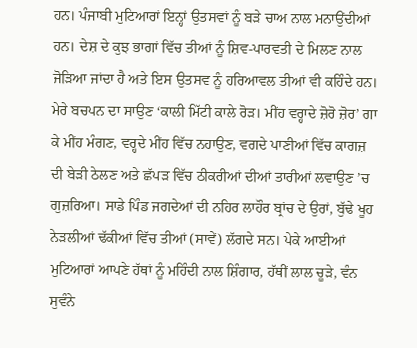ਹਨ। ਪੰਜਾਬੀ ਮੁਟਿਆਰਾਂ ਇਨ੍ਹਾਂ ਉਤਸਵਾਂ ਨੂੰ ਬੜੇ ਚਾਅ ਨਾਲ ਮਨਾਉਂਦੀਆਂ ਹਨ। ਦੇਸ਼ ਦੇ ਕੁਝ ਭਾਗਾਂ ਵਿੱਚ ਤੀਆਂ ਨੂੰ ਸ਼ਿਵ-ਪਾਰਵਤੀ ਦੇ ਮਿਲਣ ਨਾਲ ਜੋੜਿਆ ਜਾਂਦਾ ਹੈ ਅਤੇ ਇਸ ਉਤਸਵ ਨੂੰ ਹਰਿਆਵਲ ਤੀਆਂ ਵੀ ਕਹਿੰਦੇ ਹਨ। ਮੇਰੇ ਬਚਪਨ ਦਾ ਸਾਉਣ ‘ਕਾਲੀ ਮਿੱਟੀ ਕਾਲੇ ਰੋੜ। ਮੀਂਹ ਵਰ੍ਹਾਦੇ ਜ਼ੋਰੋ ਜ਼ੋਰ’ ਗਾ ਕੇ ਮੀਂਹ ਮੰਗਣ, ਵਰ੍ਹਦੇ ਮੀਂਹ ਵਿੱਚ ਨਹਾਉਣ, ਵਗਦੇ ਪਾਣੀਆਂ ਵਿੱਚ ਕਾਗਜ਼ ਦੀ ਬੇੜੀ ਠੇਲਣ ਅਤੇ ਛੱਪੜ ਵਿੱਚ ਠੀਕਰੀਆਂ ਦੀਆਂ ਤਾਰੀਆਂ ਲਵਾਉਣ ’ਚ ਗੁਜ਼ਰਿਆ। ਸਾਡੇ ਪਿੰਡ ਜਗਦੇਆਂ ਦੀ ਨਹਿਰ ਲਾਹੌਰ ਬ੍ਰਾਂਚ ਦੇ ਉਰਾਂ, ਬੁੱਢੇ ਖੂਹ ਨੇੜਲੀਆਂ ਢੱਕੀਆਂ ਵਿੱਚ ਤੀਆਂ (ਸਾਵੇਂ) ਲੱਗਦੇ ਸਨ। ਪੇਕੇ ਆਈਆਂ ਮੁਟਿਆਰਾਂ ਆਪਣੇ ਹੱਥਾਂ ਨੂੰ ਮਹਿੰਦੀ ਨਾਲ ਸ਼ਿੰਗਾਰ, ਹੱਥੀਂ ਲਾਲ ਚੂੜੇ, ਵੰਨ ਸੁਵੰਨੇ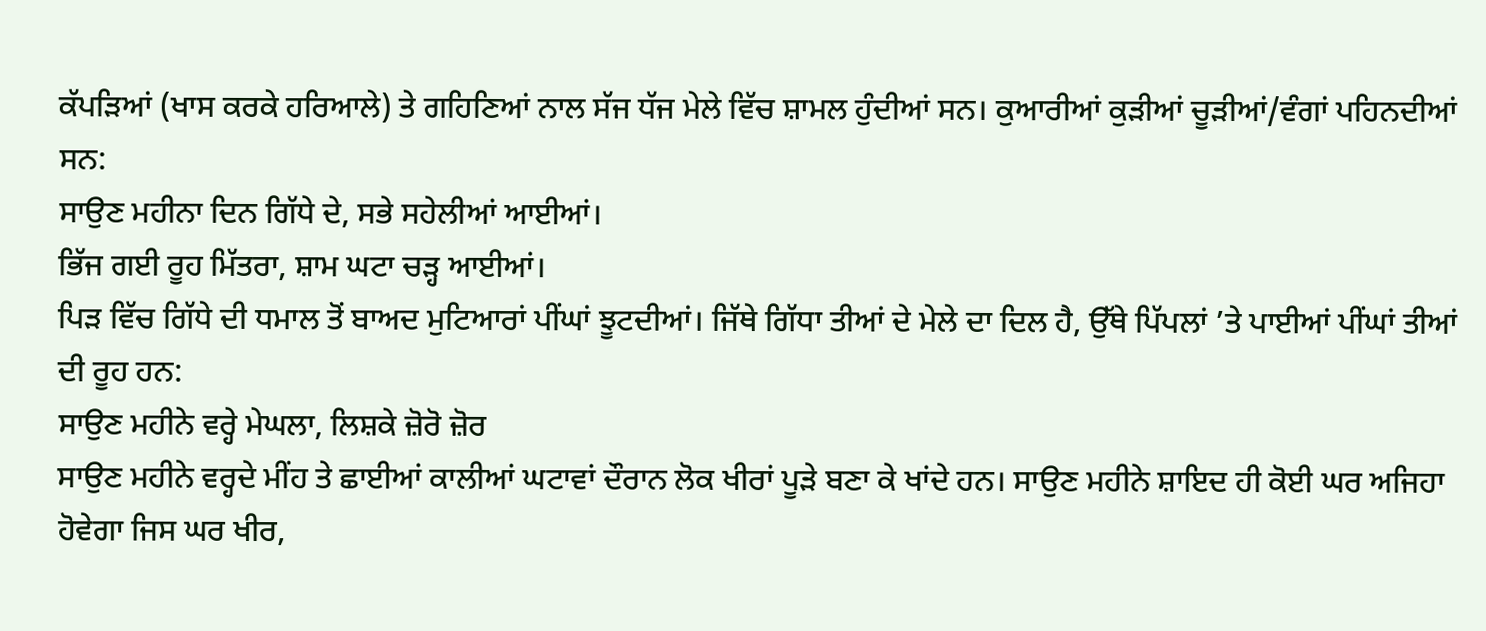ਕੱਪੜਿਆਂ (ਖਾਸ ਕਰਕੇ ਹਰਿਆਲੇ) ਤੇ ਗਹਿਣਿਆਂ ਨਾਲ ਸੱਜ ਧੱਜ ਮੇਲੇ ਵਿੱਚ ਸ਼ਾਮਲ ਹੁੰਦੀਆਂ ਸਨ। ਕੁਆਰੀਆਂ ਕੁੜੀਆਂ ਚੂੜੀਆਂ/ਵੰਗਾਂ ਪਹਿਨਦੀਆਂ ਸਨ:
ਸਾਉਣ ਮਹੀਨਾ ਦਿਨ ਗਿੱਧੇ ਦੇ, ਸਭੇ ਸਹੇਲੀਆਂ ਆਈਆਂ।
ਭਿੱਜ ਗਈ ਰੂਹ ਮਿੱਤਰਾ, ਸ਼ਾਮ ਘਟਾ ਚੜ੍ਹ ਆਈਆਂ।
ਪਿੜ ਵਿੱਚ ਗਿੱਧੇ ਦੀ ਧਮਾਲ ਤੋਂ ਬਾਅਦ ਮੁਟਿਆਰਾਂ ਪੀਂਘਾਂ ਝੂਟਦੀਆਂ। ਜਿੱਥੇ ਗਿੱਧਾ ਤੀਆਂ ਦੇ ਮੇਲੇ ਦਾ ਦਿਲ ਹੈ, ਉੱਥੇ ਪਿੱਪਲਾਂ ’ਤੇ ਪਾਈਆਂ ਪੀਂਘਾਂ ਤੀਆਂ ਦੀ ਰੂਹ ਹਨ:
ਸਾਉਣ ਮਹੀਨੇ ਵਰ੍ਹੇ ਮੇਘਲਾ, ਲਿਸ਼ਕੇ ਜ਼ੋਰੋ ਜ਼ੋਰ
ਸਾਉਣ ਮਹੀਨੇ ਵਰ੍ਹਦੇ ਮੀਂਹ ਤੇ ਛਾਈਆਂ ਕਾਲੀਆਂ ਘਟਾਵਾਂ ਦੌਰਾਨ ਲੋਕ ਖੀਰਾਂ ਪੂੜੇ ਬਣਾ ਕੇ ਖਾਂਦੇ ਹਨ। ਸਾਉਣ ਮਹੀਨੇ ਸ਼ਾਇਦ ਹੀ ਕੋਈ ਘਰ ਅਜਿਹਾ ਹੋਵੇਗਾ ਜਿਸ ਘਰ ਖੀਰ,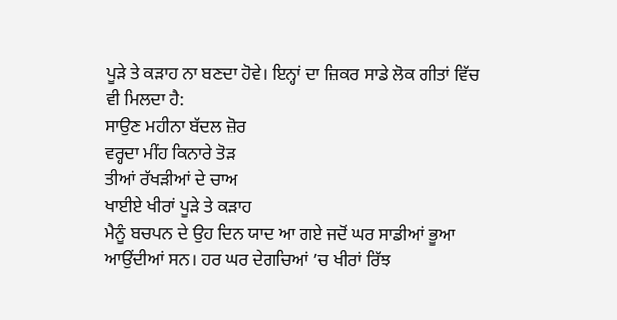ਪੂੜੇ ਤੇ ਕੜਾਹ ਨਾ ਬਣਦਾ ਹੋਵੇ। ਇਨ੍ਹਾਂ ਦਾ ਜ਼ਿਕਰ ਸਾਡੇ ਲੋਕ ਗੀਤਾਂ ਵਿੱਚ ਵੀ ਮਿਲਦਾ ਹੈ:
ਸਾਉਣ ਮਹੀਨਾ ਬੱਦਲ ਜ਼ੋਰ
ਵਰ੍ਹਦਾ ਮੀਂਹ ਕਿਨਾਰੇ ਤੋੜ
ਤੀਆਂ ਰੱਖੜੀਆਂ ਦੇ ਚਾਅ
ਖਾਈਏ ਖੀਰਾਂ ਪੂੜੇ ਤੇ ਕੜਾਹ
ਮੈਨੂੰ ਬਚਪਨ ਦੇ ਉਹ ਦਿਨ ਯਾਦ ਆ ਗਏ ਜਦੋਂ ਘਰ ਸਾਡੀਆਂ ਭੂਆ ਆਉਂਦੀਆਂ ਸਨ। ਹਰ ਘਰ ਦੇਗਚਿਆਂ ’ਚ ਖੀਰਾਂ ਰਿੱਝ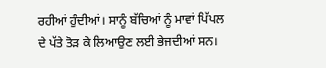ਰਹੀਆਂ ਹੁੰਦੀਆਂ। ਸਾਨੂੰ ਬੱਚਿਆਂ ਨੂੰ ਮਾਵਾਂ ਪਿੱਪਲ ਦੇ ਪੱਤੇ ਤੋੜ ਕੇ ਲਿਆਉਣ ਲਈ ਭੇਜਦੀਆਂ ਸਨ।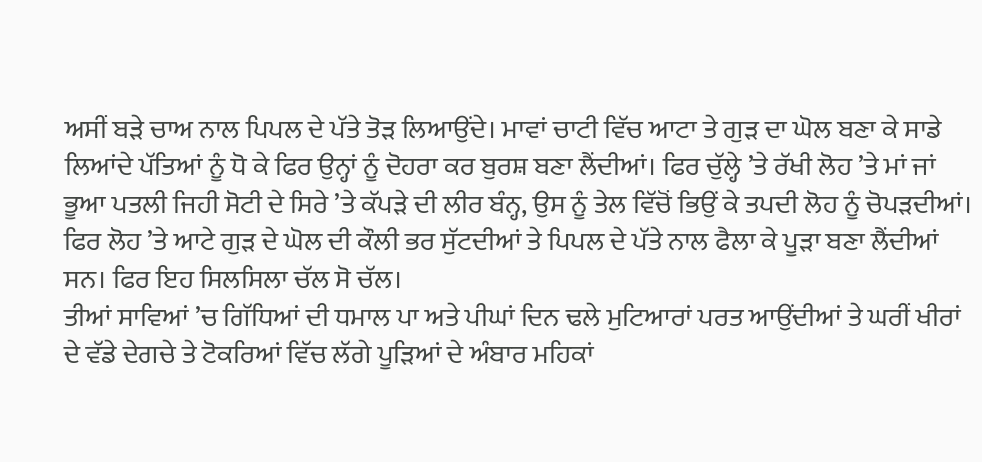ਅਸੀਂ ਬੜੇ ਚਾਅ ਨਾਲ ਪਿਪਲ ਦੇ ਪੱਤੇ ਤੋੜ ਲਿਆਉਂਦੇ। ਮਾਵਾਂ ਚਾਟੀ ਵਿੱਚ ਆਟਾ ਤੇ ਗੁੜ ਦਾ ਘੋਲ ਬਣਾ ਕੇ ਸਾਡੇ ਲਿਆਂਦੇ ਪੱਤਿਆਂ ਨੂੰ ਧੋ ਕੇ ਫਿਰ ਉਨ੍ਹਾਂ ਨੂੰ ਦੋਹਰਾ ਕਰ ਬੁਰਸ਼ ਬਣਾ ਲੈਂਦੀਆਂ। ਫਿਰ ਚੁੱਲ੍ਹੇ ’ਤੇ ਰੱਖੀ ਲੋਹ ’ਤੇ ਮਾਂ ਜਾਂ ਭੂਆ ਪਤਲੀ ਜਿਹੀ ਸੋਟੀ ਦੇ ਸਿਰੇ ’ਤੇ ਕੱਪੜੇ ਦੀ ਲੀਰ ਬੰਨ੍ਹ, ਉਸ ਨੂੰ ਤੇਲ ਵਿੱਚੋਂ ਭਿਉਂ ਕੇ ਤਪਦੀ ਲੋਹ ਨੂੰ ਚੋਪੜਦੀਆਂ। ਫਿਰ ਲੋਹ ’ਤੇ ਆਟੇ ਗੁੜ ਦੇ ਘੋਲ ਦੀ ਕੌਲੀ ਭਰ ਸੁੱਟਦੀਆਂ ਤੇ ਪਿਪਲ ਦੇ ਪੱਤੇ ਨਾਲ ਫੈਲਾ ਕੇ ਪੂੜਾ ਬਣਾ ਲੈਂਦੀਆਂ ਸਨ। ਫਿਰ ਇਹ ਸਿਲਸਿਲਾ ਚੱਲ ਸੋ ਚੱਲ।
ਤੀਆਂ ਸਾਵਿਆਂ ’ਚ ਗਿੱਧਿਆਂ ਦੀ ਧਮਾਲ ਪਾ ਅਤੇ ਪੀਘਾਂ ਦਿਨ ਢਲੇ ਮੁਟਿਆਰਾਂ ਪਰਤ ਆਉਂਦੀਆਂ ਤੇ ਘਰੀਂ ਖੀਰਾਂ ਦੇ ਵੱਡੇ ਦੇਗਚੇ ਤੇ ਟੋਕਰਿਆਂ ਵਿੱਚ ਲੱਗੇ ਪੂੜਿਆਂ ਦੇ ਅੰਬਾਰ ਮਹਿਕਾਂ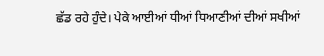ਛੱਡ ਰਹੇ ਹੁੰਦੇ। ਪੇਕੇ ਆਈਆਂ ਧੀਆਂ ਧਿਆਣੀਆਂ ਦੀਆਂ ਸਖੀਆਂ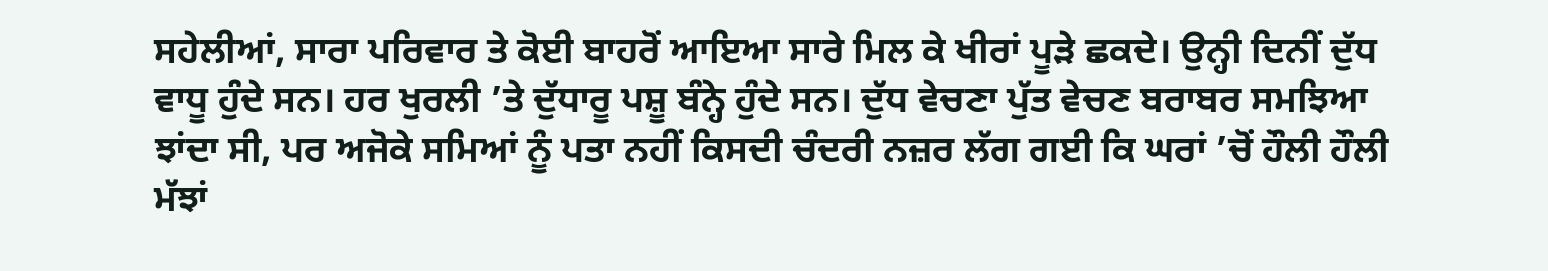ਸਹੇਲੀਆਂ, ਸਾਰਾ ਪਰਿਵਾਰ ਤੇ ਕੋਈ ਬਾਹਰੋਂ ਆਇਆ ਸਾਰੇ ਮਿਲ ਕੇ ਖੀਰਾਂ ਪੂੜੇ ਛਕਦੇ। ਉਨ੍ਹੀ ਦਿਨੀਂ ਦੁੱਧ ਵਾਧੂ ਹੁੰਦੇ ਸਨ। ਹਰ ਖੁਰਲੀ ’ਤੇ ਦੁੱਧਾਰੂ ਪਸ਼ੂ ਬੰਨ੍ਹੇ ਹੁੰਦੇ ਸਨ। ਦੁੱਧ ਵੇਚਣਾ ਪੁੱਤ ਵੇਚਣ ਬਰਾਬਰ ਸਮਝਿਆ ਝਾਂਦਾ ਸੀ, ਪਰ ਅਜੋਕੇ ਸਮਿਆਂ ਨੂੰ ਪਤਾ ਨਹੀਂ ਕਿਸਦੀ ਚੰਦਰੀ ਨਜ਼ਰ ਲੱਗ ਗਈ ਕਿ ਘਰਾਂ ’ਚੋਂ ਹੌਲੀ ਹੌਲੀ ਮੱਝਾਂ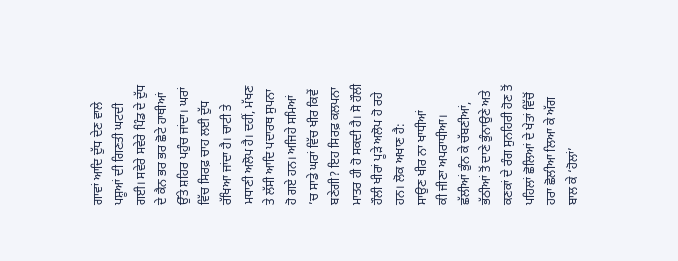ਗਾਵਾਂ ਆਦਿ ਦੁੱਧ ਦੇਣ ਵਾਲੇ ਪਸ਼ੂਆਂ ਦੀ ਗਿਣਤੀ ਘਟਦੀ ਗਈ। ਸਵੇਰੇ ਸਵੇਰੇ ਪਿੰਡ ਦੇ ਦੁੱਧ ਦੇ ਕੈਨ ਭਰ ਭਰ ਛੋਟੇ ਹਾਥੀਆਂ ਉੱਤੇ ਸ਼ਹਿਰ ਪਹੁੰਚ ਜਾਂਦਾ। ਘਰਾਂ ਵਿੱਚ ਸਿਰਫ਼ ਚਾਹ ਲਈ ਦੁੱਧ ਰੱਖਿਆ ਜਾਂਦਾ ਹੈ। ਚਾਟੀ ਤੇ ਮਧਾਣੀ ਅਲੋਪ ਹੈ। ਦਹੀਂ, ਮੱਖਣ ਤੇ ਲੱਸੀ ਆਦਿ ਪਦਾਰਥ ਸੁਪਨਾ ਹੋ ਗਏ ਹਨ। ਅਜਿਹੇ ਸਮਿਆਂ ’ਚ ਸਾਡੇ ਘਰਾਂ ਵਿੱਚ ਖੀਰ ਕਿਵੇਂ ਬਣੇਗੀ? ਇਹ ਸਿਰਫ਼ ਕਲਪਨਾ ਮਾਤਰ ਹੀ ਹੋ ਸਕਦੀ ਹੈ। ਸੋ ਹੌਲੀ ਹੌਲੀ ਖੀਰਾਂ ਪੂੜੇ ਅਲੋਪ ਹੋ ਰਹੇ ਹਨ। ਲੋਕ ਅਖਾਣ ਹੈ:
ਸਾਉਣ ਖੀਰ ਨਾ ਖਾਧੀਆਂ
ਕੀ ਜੀਣਾ ਅਪਰਾਧੀਆ।
ਛੱਲੀਆਂ ਭੁੰਨ ਕੇ ਚੱਬਣੀਆਂ, ਭੱਠੀਆਂ ਤੋਂ ਦਾਣੇ ਭੁੰਨਾਉਣੇ ਅਤੇ ਕਣਕਾਂ ਦੇ ਰੰਗ ਸੁਨਹਿਰੀ ਹੋਣ ਤੋਂ ਪਹਿਲਾਂ ਛੋਲਿਆਂ ਦੇ ਖੇਤਾਂ ਵਿੱਚੋਂ ਹਰਾ ਛੋਲੀਆ ਲਿਆ ਕੇ ਅੱਗ ਬਾਲ ਕੇ ‘ਹੋਲਾਂ’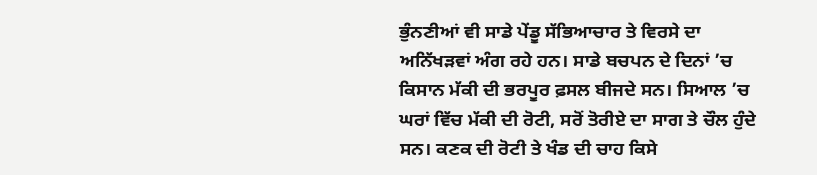ਭੁੰਨਣੀਆਂ ਵੀ ਸਾਡੇ ਪੇਂਡੂ ਸੱਭਿਆਚਾਰ ਤੇ ਵਿਰਸੇ ਦਾ ਅਨਿੱਖੜਵਾਂ ਅੰਗ ਰਹੇ ਹਨ। ਸਾਡੇ ਬਚਪਨ ਦੇ ਦਿਨਾਂ ’ਚ ਕਿਸਾਨ ਮੱਕੀ ਦੀ ਭਰਪੂਰ ਫ਼ਸਲ ਬੀਜਦੇ ਸਨ। ਸਿਆਲ ’ਚ ਘਰਾਂ ਵਿੱਚ ਮੱਕੀ ਦੀ ਰੋਟੀ, ਸਰੋਂ ਤੋਰੀਏ ਦਾ ਸਾਗ ਤੇ ਚੌਲ ਹੁੰਦੇ ਸਨ। ਕਣਕ ਦੀ ਰੋਟੀ ਤੇ ਖੰਡ ਦੀ ਚਾਹ ਕਿਸੇ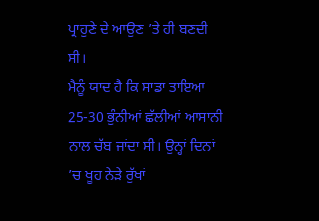ਪ੍ਰਾਹੁਣੇ ਦੇ ਆਉਣ ’ਤੇ ਹੀ ਬਣਦੀ ਸੀ।
ਮੈਨੂੰ ਯਾਦ ਹੈ ਕਿ ਸਾਡਾ ਤਾਇਆ 25-30 ਭੁੰਨੀਆਂ ਛੱਲੀਆਂ ਆਸਾਨੀ ਨਾਲ ਚੱਬ ਜਾਂਦਾ ਸੀ। ਉਨ੍ਹਾਂ ਦਿਨਾਂ ’ਚ ਖੂਹ ਨੇੜੇ ਰੁੱਖਾਂ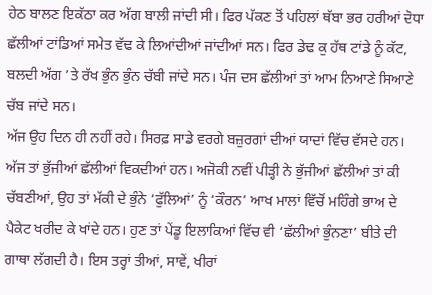ਹੇਠ ਬਾਲਣ ਇਕੱਠਾ ਕਰ ਅੱਗ ਬਾਲੀ ਜਾਂਦੀ ਸੀ। ਫਿਰ ਪੱਕਣ ਤੋਂ ਪਹਿਲਾਂ ਥੱਬਾ ਭਰ ਹਰੀਆਂ ਦੋਧਾ ਛੱਲੀਆਂ ਟਾਂਡਿਆਂ ਸਮੇਤ ਵੱਢ ਕੇ ਲਿਆਂਦੀਆਂ ਜਾਂਦੀਆਂ ਸਨ। ਫਿਰ ਡੇਢ ਕੁ ਹੱਥ ਟਾਂਡੇ ਨੂੰ ਕੱਟ, ਬਲਦੀ ਅੱਗ ’ਤੇ ਰੱਖ ਭੁੰਨ ਭੁੰਨ ਚੱਬੀ ਜਾਂਦੇ ਸਨ। ਪੰਜ ਦਸ ਛੱਲੀਆਂ ਤਾਂ ਆਮ ਨਿਆਣੇ ਸਿਆਣੇ ਚੱਬ ਜਾਂਦੇ ਸਨ।
ਅੱਜ ਉਹ ਦਿਨ ਹੀ ਨਹੀਂ ਰਹੇ। ਸਿਰਫ਼ ਸਾਡੇ ਵਰਗੇ ਬਜ਼ੁਰਗਾਂ ਦੀਆਂ ਯਾਦਾਂ ਵਿੱਚ ਵੱਸਦੇ ਹਨ। ਅੱਜ ਤਾਂ ਭੁੱਜੀਆਂ ਛੱਲੀਆਂ ਵਿਕਦੀਆਂ ਹਨ। ਅਜੋਕੀ ਨਵੀਂ ਪੀੜ੍ਹੀ ਨੇ ਭੁੱਜੀਆਂ ਛੱਲੀਆਂ ਤਾਂ ਕੀ ਚੱਬਣੀਆਂ, ਉਹ ਤਾਂ ਮੱਕੀ ਦੇ ਭੁੰਨੇ ‘ਫੁੱਲਿਆਂ’ ਨੂੰ ‘ਕੌਰਨ’ ਆਖ ਮਾਲਾਂ ਵਿੱਚੋਂ ਮਹਿੰਗੇ ਭਾਅ ਦੇ ਪੈਕੇਟ ਖਰੀਦ ਕੇ ਖਾਂਦੇ ਹਨ। ਹੁਣ ਤਾਂ ਪੇਂਡੂ ਇਲਾਕਿਆਂ ਵਿੱਚ ਵੀ ‘ਛੱਲੀਆਂ ਭੁੰਨਣਾ’ ਬੀਤੇ ਦੀ ਗਾਥਾ ਲੱਗਦੀ ਹੈ। ਇਸ ਤਰ੍ਹਾਂ ਤੀਆਂ, ਸਾਵੇਂ, ਖੀਰਾਂ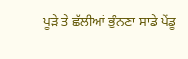ਪੂੜੇ ਤੇ ਛੱਲੀਆਂ ਭੁੰਨਣਾ ਸਾਡੇ ਪੇਂਡੂ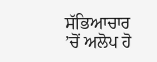ਸੱਭਿਆਚਾਰ ’ਚੋਂ ਅਲੋਪ ਹੋ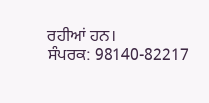ਰਹੀਆਂ ਹਨ।
ਸੰਪਰਕ: 98140-82217